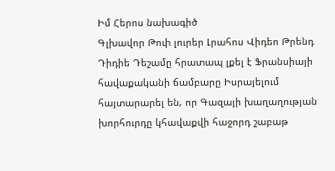Իմ Հերոս նախագիծ
Գլխավոր Թոփ լուրեր Լրահոս Վիդեո Թրենդ
Դիդիե Դեշամը հրատապ լքել է Ֆրանսիայի հավաքականի ճամբարը Իսրայելում հայտարարել են, որ Գազայի խաղաղության խորհուրդը կհավաքվի հաջորդ շաբաթ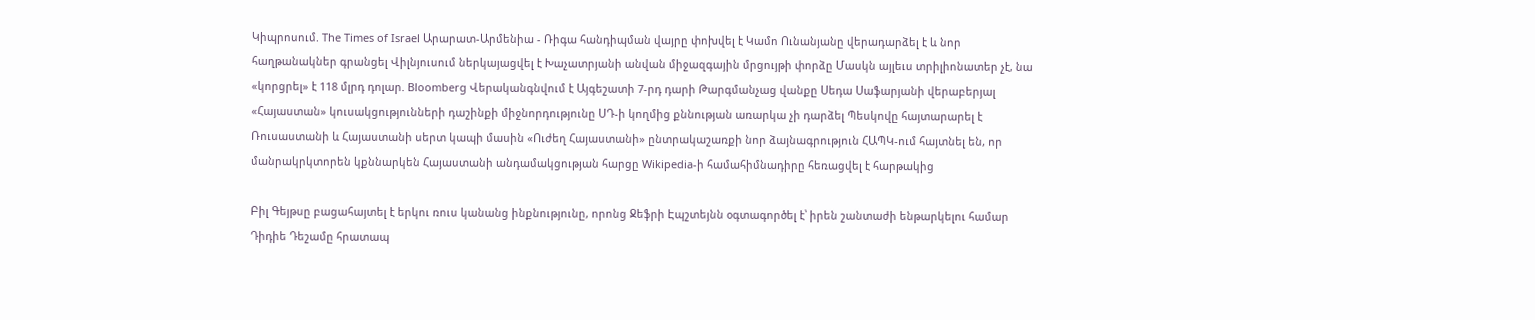Կիպրոսում. The Times of Israel Արարատ-Արմենիա - Ռիգա հանդիպման վայրը փոխվել է Կամո Ունանյանը վերադարձել է և նոր հաղթանակներ գրանցել Վիլնյուսում ներկայացվել է Խաչատրյանի անվան միջազգային մրցույթի փորձը Մասկն այլեւս տրիլիոնատեր չէ, նա «կորցրել» է 118 մլրդ դոլար. Bloomberg Վերականգնվում է Այգեշատի 7-րդ դարի Թարգմանչաց վանքը Սեդա Սաֆարյանի վերաբերյալ «Հայաստան» կուսակցությունների դաշինքի միջնորդությունը ՍԴ-ի կողմից քննության առարկա չի դարձել Պեսկովը հայտարարել է Ռուսաստանի և Հայաստանի սերտ կապի մասին «Ուժեղ Հայաստանի» ընտրակաշառքի նոր ձայնագրություն ՀԱՊԿ-ում հայտնել են, որ մանրակրկտորեն կքննարկեն Հայաստանի անդամակցության հարցը Wikipedia-ի համահիմնադիրը հեռացվել է հարթակից

Բիլ Գեյթսը բացահայտել է երկու ռուս կանանց ինքնությունը, որոնց Ջեֆրի Էպշտեյնն օգտագործել է՝ իրեն շանտաժի ենթարկելու համար  Դիդիե Դեշամը հրատապ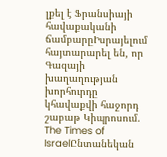լքել է Ֆրանսիայի հավաքականի ճամբարըԻսրայելում հայտարարել են, որ Գազայի խաղաղության խորհուրդը կհավաքվի հաջորդ շաբաթ Կիպրոսում. The Times of IsraelԸնտանեկան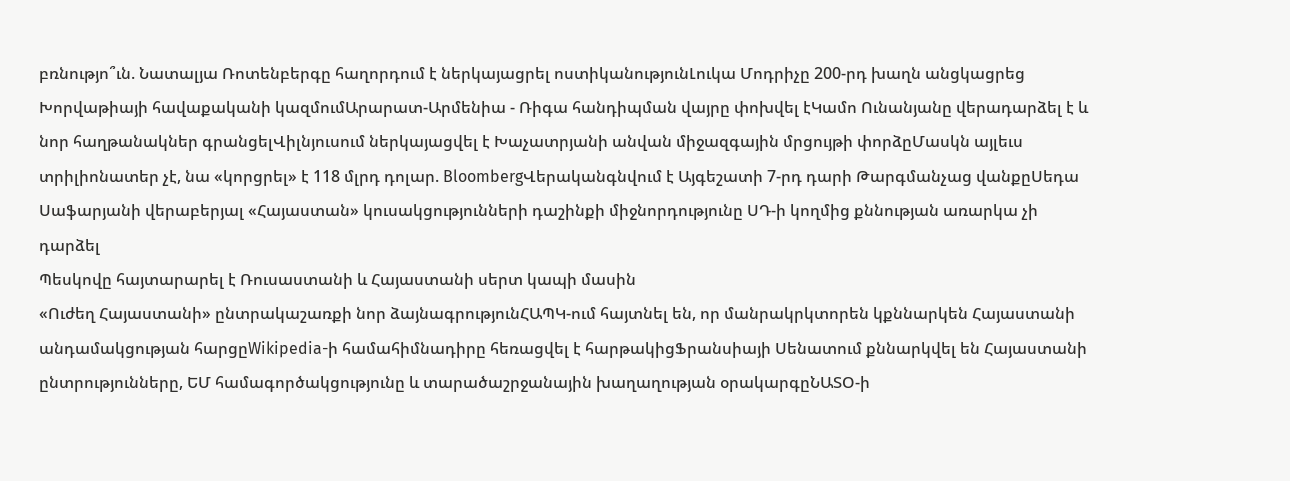բռնությո՞ւն. Նատալյա Ռոտենբերգը հաղորդում է ներկայացրել ոստիկանությունԼուկա Մոդրիչը 200-րդ խաղն անցկացրեց Խորվաթիայի հավաքականի կազմումԱրարատ-Արմենիա - Ռիգա հանդիպման վայրը փոխվել էԿամո Ունանյանը վերադարձել է և նոր հաղթանակներ գրանցելՎիլնյուսում ներկայացվել է Խաչատրյանի անվան միջազգային մրցույթի փորձըՄասկն այլեւս տրիլիոնատեր չէ, նա «կորցրել» է 118 մլրդ դոլար. BloombergՎերականգնվում է Այգեշատի 7-րդ դարի Թարգմանչաց վանքըՍեդա Սաֆարյանի վերաբերյալ «Հայաստան» կուսակցությունների դաշինքի միջնորդությունը ՍԴ-ի կողմից քննության առարկա չի դարձել
Պեսկովը հայտարարել է Ռուսաստանի և Հայաստանի սերտ կապի մասին
«Ուժեղ Հայաստանի» ընտրակաշառքի նոր ձայնագրությունՀԱՊԿ-ում հայտնել են, որ մանրակրկտորեն կքննարկեն Հայաստանի անդամակցության հարցըWikipedia-ի համահիմնադիրը հեռացվել է հարթակիցՖրանսիայի Սենատում քննարկվել են Հայաստանի ընտրությունները, ԵՄ համագործակցությունը և տարածաշրջանային խաղաղության օրակարգըՆԱՏՕ-ի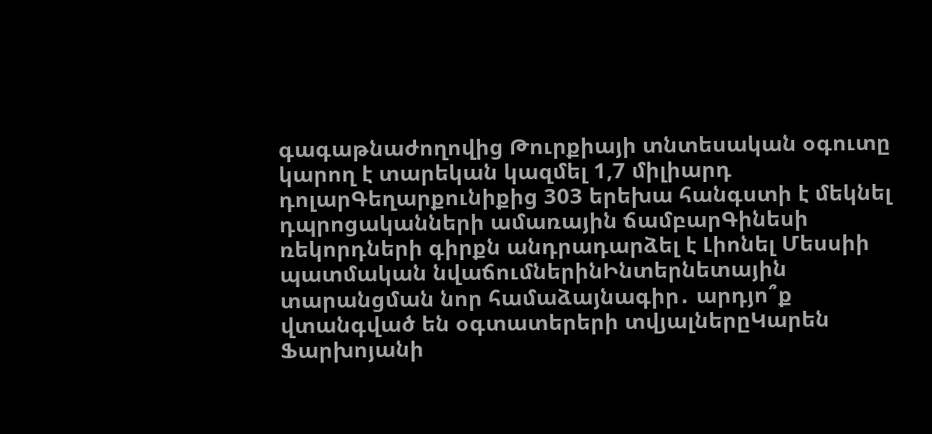գագաթնաժողովից Թուրքիայի տնտեսական օգուտը կարող է տարեկան կազմել 1,7 միլիարդ դոլարԳեղարքունիքից 303 երեխա հանգստի է մեկնել դպրոցականների ամառային ճամբարԳինեսի ռեկորդների գիրքն անդրադարձել է Լիոնել Մեսսիի պատմական նվաճումներինԻնտերնետային տարանցման նոր համաձայնագիր․ արդյո՞ք վտանգված են օգտատերերի տվյալներըԿարեն Ֆարխոյանի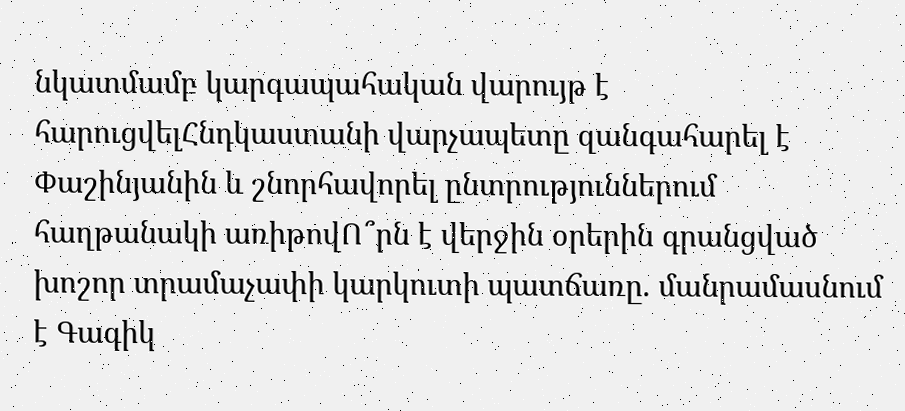նկատմամբ կարգապահական վարույթ է հարուցվելՀնդկաստանի վարչապետը զանգահարել է Փաշինյանին և շնորհավորել ընտրություններում հաղթանակի առիթովՈ՞րն է վերջին օրերին գրանցված խոշոր տրամաչափի կարկուտի պատճառը. մանրամասնում է Գագիկ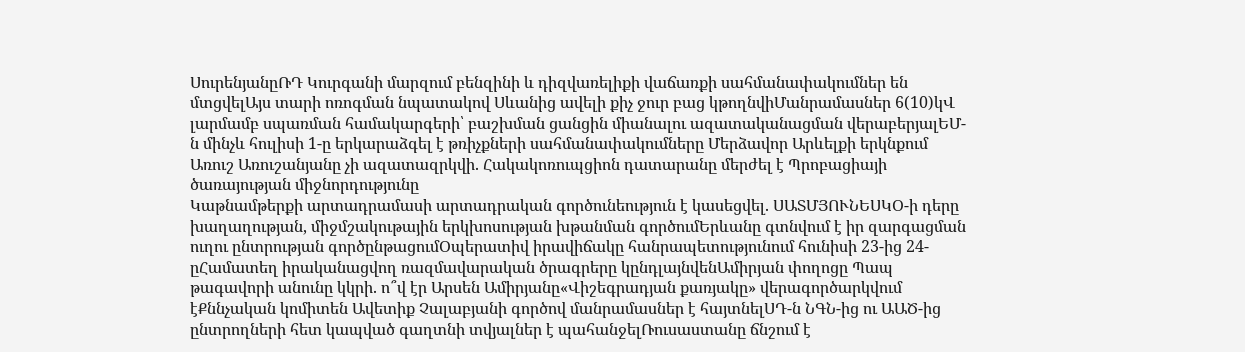ՍուրենյանըՌԴ Կուրգանի մարզում բենզինի և դիզվառելիքի վաճառքի սահմանափակումներ են մտցվելԱյս տարի ոռոգման նպատակով Սևանից ավելի քիչ ջուր բաց կթողնվիՄանրամասներ 6(10)կՎ լարմամբ սպառման համակարգերի՝ բաշխման ցանցին միանալու ազատականացման վերաբերյալԵՄ-ն մինչև հուլիսի 1-ը երկարաձգել է թռիչքների սահմանափակումները Մերձավոր Արևելքի երկնքում
Առուշ Առուշանյանը չի ազատազրկվի. Հակակոռուպցիոն դատարանը մերժել է Պրոբացիայի ծառայության միջնորդությունը
Կաթնամթերքի արտադրամասի արտադրական գործունեություն է կասեցվել. ՍԱՏՄՅՈՒՆԵՍԿՕ-ի դերը խաղաղության, միջմշակութային երկխոսության խթանման գործումԵրևանը գտնվում է իր զարգացման ուղու ընտրության գործընթացումՕպերատիվ իրավիճակը հանրապետությունում հունիսի 23-ից 24-ըՀամատեղ իրականացվող ռազմավարական ծրագրերը կընդլայնվենԱմիրյան փողոցը Պապ թագավորի անունը կկրի. ո՞վ էր Արսեն Ամիրյանը«Վիշեգրադյան քառյակը» վերագործարկվում էՔննչական կոմիտեն Ավետիք Չալաբյանի գործով մանրամասներ է հայտնելՍԴ-ն ՆԳՆ-ից ու ԱԱԾ-ից ընտրողների հետ կապված գաղտնի տվյալներ է պահանջելՌուսաստանը ճնշում է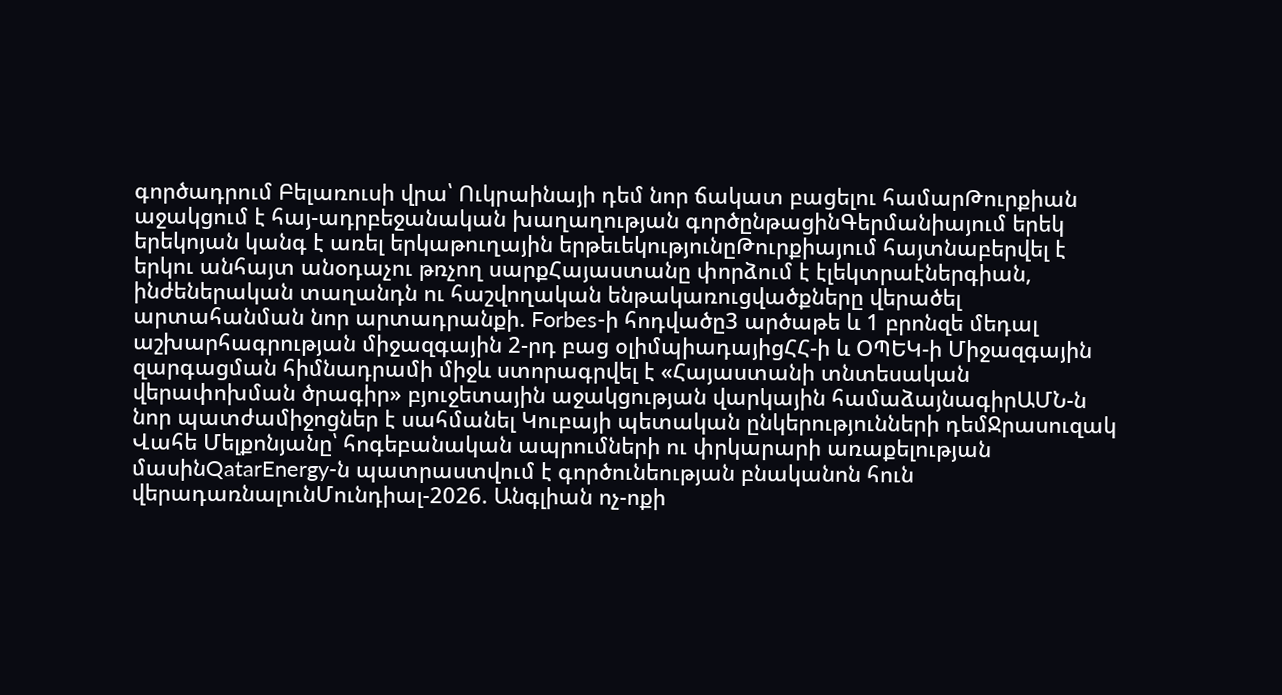գործադրում Բելառուսի վրա՝ Ուկրաինայի դեմ նոր ճակատ բացելու համարԹուրքիան աջակցում է հայ-ադրբեջանական խաղաղության գործընթացինԳերմանիայում երեկ երեկոյան կանգ է առել երկաթուղային երթեւեկությունըԹուրքիայում հայտնաբերվել է երկու անհայտ անօդաչու թռչող սարքՀայաստանը փորձում է էլեկտրաէներգիան, ինժեներական տաղանդն ու հաշվողական ենթակառուցվածքները վերածել արտահանման նոր արտադրանքի. Forbes-ի հոդվածը3 արծաթե և 1 բրոնզե մեդալ աշխարհագրության միջազգային 2-րդ բաց օլիմպիադայիցՀՀ-ի և ՕՊԵԿ-ի Միջազգային զարգացման հիմնադրամի միջև ստորագրվել է «Հայաստանի տնտեսական վերափոխման ծրագիր» բյուջետային աջակցության վարկային համաձայնագիրԱՄՆ-ն նոր պատժամիջոցներ է սահմանել Կուբայի պետական ընկերությունների դեմՋրասուզակ Վահե Մելքոնյանը՝ հոգեբանական ապրումների ու փրկարարի առաքելության մասինQatarEnergy-ն պատրաստվում է գործունեության բնականոն հուն վերադառնալունՄունդիալ-2026. Անգլիան ոչ-ոքի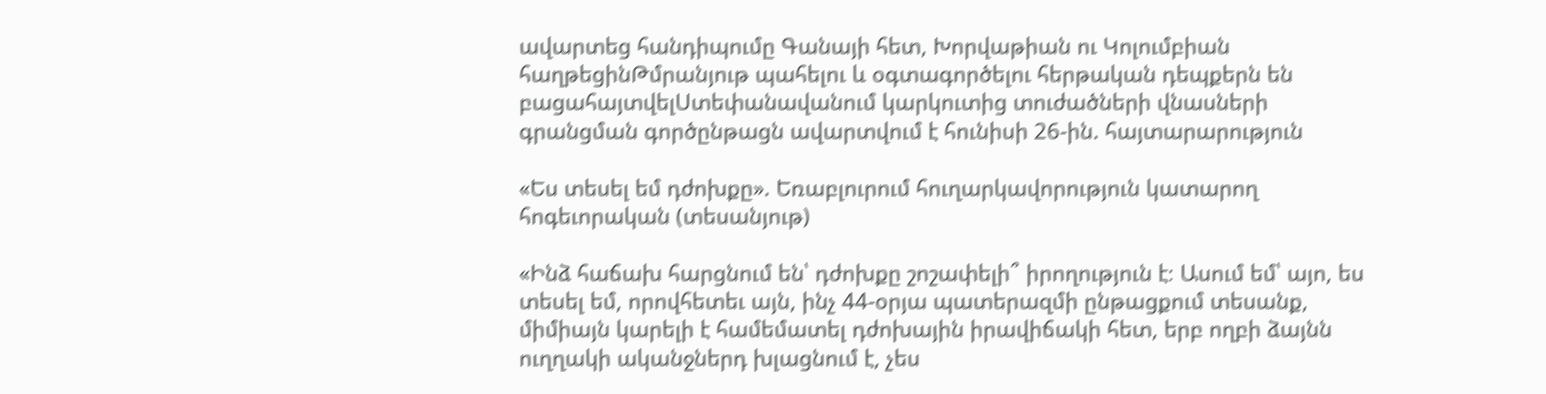ավարտեց հանդիպումը Գանայի հետ, Խորվաթիան ու Կոլումբիան հաղթեցինԹմրանյութ պահելու և օգտագործելու հերթական դեպքերն են բացահայտվելՍտեփանավանում կարկուտից տուժածների վնասների գրանցման գործընթացն ավարտվում է հունիսի 26-ին. հայտարարություն

«Ես տեսել եմ դժոխքը». Եռաբլուրում հուղարկավորություն կատարող հոգեւորական (տեսանյութ)

«Ինձ հաճախ հարցնում են՝ դժոխքը շոշափելի՞ իրողություն է։ Ասում եմ՝ այո, ես տեսել եմ, որովհետեւ այն, ինչ 44-օրյա պատերազմի ընթացքում տեսանք, միմիայն կարելի է համեմատել դժոխային իրավիճակի հետ, երբ ողբի ձայնն ուղղակի ականջներդ խլացնում է, չես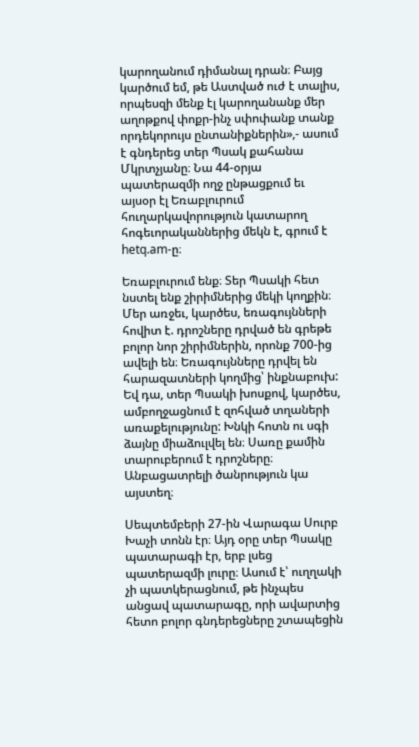կարողանում դիմանալ դրան։ Բայց կարծում եմ, թե Աստված ուժ է տալիս, որպեսզի մենք էլ կարողանանք մեր աղոթքով փոքր-ինչ սփոփանք տանք որդեկորույս ընտանիքներին»,- ասում է գնդերեց տեր Պսակ քահանա Մկրտչյանը։ Նա 44-օրյա պատերազմի ողջ ընթացքում եւ այսօր էլ Եռաբլուրում հուղարկավորություն կատարող հոգեւորականներից մեկն է, գրում է hetq.am-ը։

Եռաբլուրում ենք։ Տեր Պսակի հետ նստել ենք շիրիմներից մեկի կողքին։ Մեր առջեւ, կարծես, եռագույնների հովիտ է. դրոշները դրված են գրեթե բոլոր նոր շիրիմներին, որոնք 700-ից ավելի են։ Եռագույնները դրվել են հարազատների կողմից՝ ինքնաբուխ: Եվ դա, տեր Պսակի խոսքով, կարծես, ամբողջացնում է զոհված տղաների առաքելությունը: Խնկի հոտն ու սգի ձայնը միաձուլվել են։ Սառը քամին տարուբերում է դրոշները։ Անբացատրելի ծանրություն կա այստեղ։

Սեպտեմբերի 27-ին Վարագա Սուրբ Խաչի տոնն էր։ Այդ օրը տեր Պսակը պատարագի էր, երբ լսեց պատերազմի լուրը։ Ասում է՝ ուղղակի չի պատկերացնում, թե ինչպես անցավ պատարագը, որի ավարտից հետո բոլոր գնդերեցները շտապեցին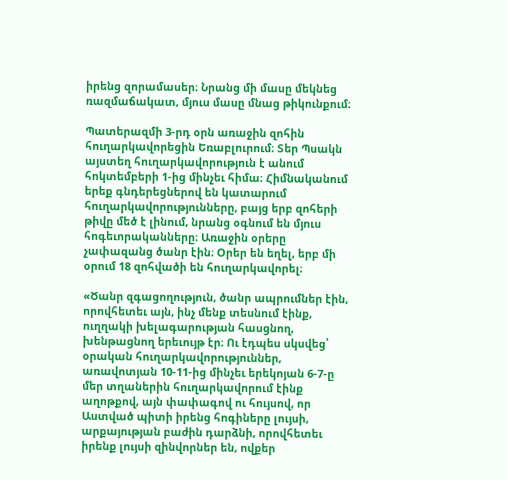իրենց զորամասեր։ Նրանց մի մասը մեկնեց ռազմաճակատ, մյուս մասը մնաց թիկունքում։

Պատերազմի 3-րդ օրն առաջին զոհին հուղարկավորեցին Եռաբլուրում։ Տեր Պսակն այստեղ հուղարկավորություն է անում հոկտեմբերի 1-ից մինչեւ հիմա։ Հիմնականում երեք գնդերեցներով են կատարում հուղարկավորությունները, բայց երբ զոհերի թիվը մեծ է լինում, նրանց օգնում են մյուս հոգեւորականները։ Առաջին օրերը չափազանց ծանր էին։ Օրեր են եղել, երբ մի օրում 18 զոհվածի են հուղարկավորել։

«Ծանր զգացողություն, ծանր ապրումներ էին, որովհետեւ այն, ինչ մենք տեսնում էինք, ուղղակի խելագարության հասցնող, խենթացնող երեւույթ էր։ Ու էդպես սկսվեց՝ օրական հուղարկավորություններ, առավոտյան 10-11-ից մինչեւ երեկոյան 6-7-ը մեր տղաներին հուղարկավորում էինք աղոթքով, այն փափագով ու հույսով, որ Աստված պիտի իրենց հոգիները լույսի, արքայության բաժին դարձնի, որովհետեւ իրենք լույսի զինվորներ են, ովքեր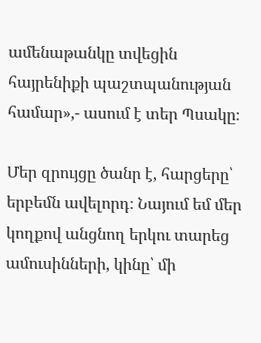ամենաթանկը տվեցին հայրենիքի պաշտպանության համար»,- ասում է տեր Պսակը։

Մեր զրույցը ծանր է, հարցերը՝ երբեմն ավելորդ։ Նայում եմ մեր կողքով անցնող երկու տարեց ամուսինների, կինը՝ մի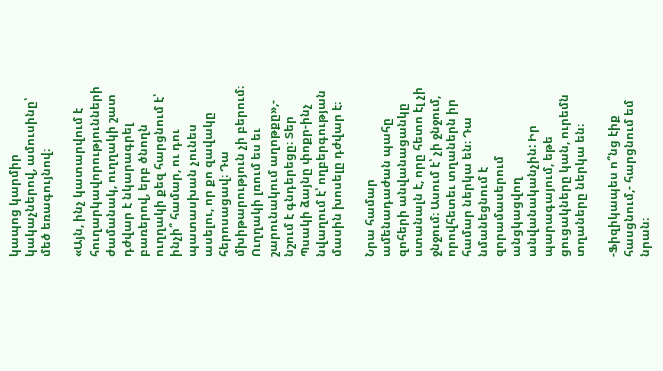կապոց կարմիր կակաչներով, ամուսինը՝ մեծ եռագույնով։

«Այն, ինչ կատարվում է հուղարկավորությունների ժամանակ, ուղղակի շատ դժվար է նկարագրել բառերով, երբ ծնողն ուղղակի քեզ հարցնում է՝ ինչի՞ համար, ու դու պատասխան չունես ասելու, որ քո զավակը հերոսացավ։ Դա մխիթարություն չի բերում։ Ուղղակի լռում ես եւ շարունակում աղոթքը»,- նշում է գնդերեցը։ Տեր Պսակի ձայնը փոքր-ինչ նվաղում է՝ ողբերգության մասին խոսելը դժվար է։

Նրա համար ամենադաժան պահը զոհերի անվանացանկը ստանալն է, որը հետո էլ չի ջնջում։ Ասում է՝ չի ջնջում, որովհետեւ տղաներն իր համար ներկա են։ Դա նմանեցնում է զորամասերում անցկացվող անվանականչին: Իր պարագայում, եթե ցուցակները կան, ուրեմն տղաները ներկա են։

-Ֆիզիկապես ո՞նց էիք հասցնում,- հարցնում եմ նրան։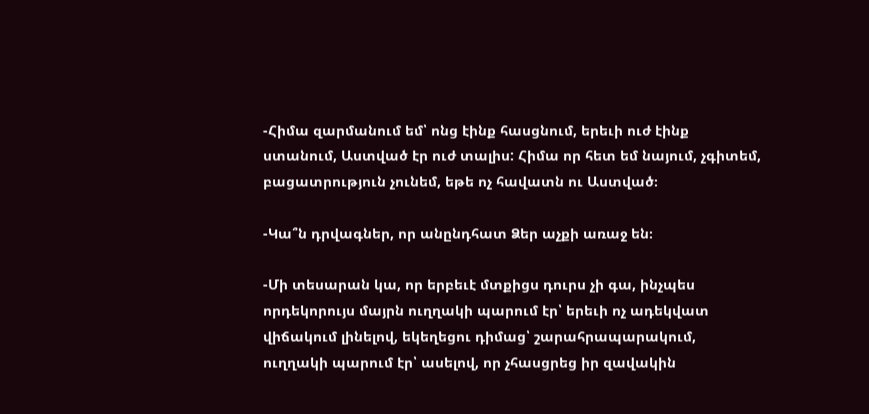-Հիմա զարմանում եմ՝ ոնց էինք հասցնում, երեւի ուժ էինք ստանում, Աստված էր ուժ տալիս: Հիմա որ հետ եմ նայում, չգիտեմ, բացատրություն չունեմ, եթե ոչ հավատն ու Աստված։

-Կա՞ն դրվագներ, որ անընդհատ Ձեր աչքի առաջ են։

-Մի տեսարան կա, որ երբեւէ մտքիցս դուրս չի գա, ինչպես որդեկորույս մայրն ուղղակի պարում էր՝ երեւի ոչ ադեկվատ վիճակում լինելով, եկեղեցու դիմաց՝ շարահրապարակում, ուղղակի պարում էր՝ ասելով, որ չհասցրեց իր զավակին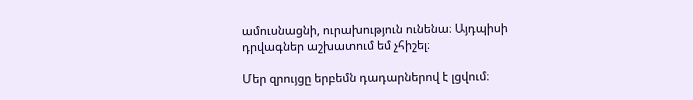ամուսնացնի, ուրախություն ունենա։ Այդպիսի դրվագներ աշխատում եմ չհիշել։

Մեր զրույցը երբեմն դադարներով է լցվում։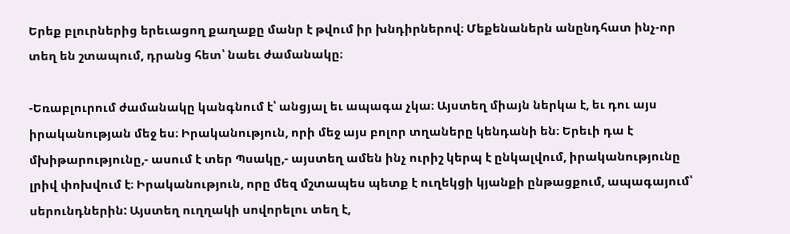Երեք բլուրներից երեւացող քաղաքը մանր է թվում իր խնդիրներով։ Մեքենաներն անընդհատ ինչ-որ տեղ են շտապում, դրանց հետ՝ նաեւ ժամանակը։

-Եռաբլուրում ժամանակը կանգնում է՝ անցյալ եւ ապագա չկա։ Այստեղ միայն ներկա է, եւ դու այս իրականության մեջ ես։ Իրականություն, որի մեջ այս բոլոր տղաները կենդանի են։ Երեւի դա է մխիթարությունը,- ասում է տեր Պսակը,- այստեղ ամեն ինչ ուրիշ կերպ է ընկալվում, իրականությունը լրիվ փոխվում է։ Իրականություն, որը մեզ մշտապես պետք է ուղեկցի կյանքի ընթացքում, ապագայում՝ սերունդներին: Այստեղ ուղղակի սովորելու տեղ է,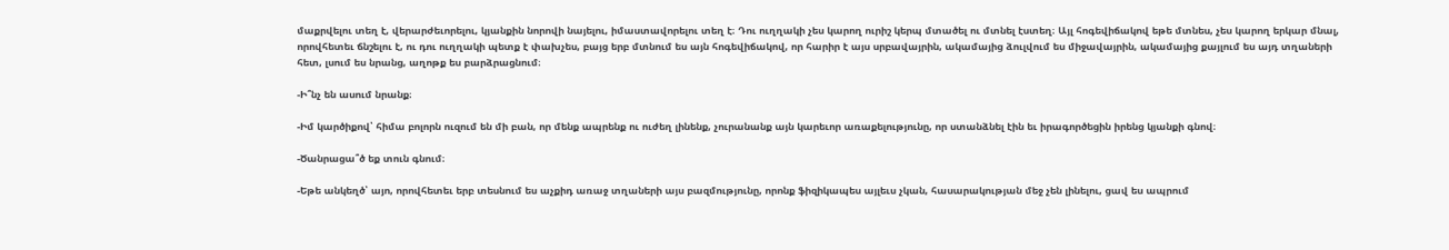մաքրվելու տեղ է, վերարժեւորելու, կյանքին նորովի նայելու, իմաստավորելու տեղ է։ Դու ուղղակի չես կարող ուրիշ կերպ մտածել ու մտնել էստեղ։ Այլ հոգեվիճակով եթե մտնես, չես կարող երկար մնալ, որովհետեւ ճնշելու է, ու դու ուղղակի պետք է փախչես, բայց երբ մտնում ես այն հոգեվիճակով, որ հարիր է այս սրբավայրին, ակամայից ձուլվում ես միջավայրին, ակամայից քայլում ես այդ տղաների հետ, լսում ես նրանց, աղոթք ես բարձրացնում։

-Ի՞նչ են ասում նրանք։

-Իմ կարծիքով՝ հիմա բոլորն ուզում են մի բան, որ մենք ապրենք ու ուժեղ լինենք, չուրանանք այն կարեւոր առաքելությունը, որ ստանձնել էին եւ իրագործեցին իրենց կյանքի գնով։

-Ծանրացա՞ծ եք տուն գնում։

-Եթե անկեղծ՝ այո, որովհետեւ երբ տեսնում ես աչքիդ առաջ տղաների այս բազմությունը, որոնք ֆիզիկապես այլեւս չկան, հասարակության մեջ չեն լինելու, ցավ ես ապրում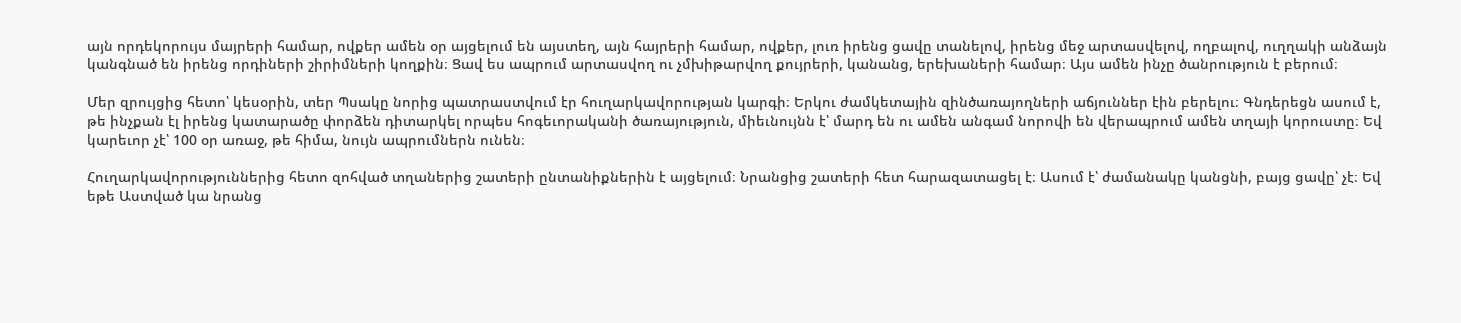այն որդեկորույս մայրերի համար, ովքեր ամեն օր այցելում են այստեղ, այն հայրերի համար, ովքեր, լուռ իրենց ցավը տանելով, իրենց մեջ արտասվելով, ողբալով, ուղղակի անձայն կանգնած են իրենց որդիների շիրիմների կողքին։ Ցավ ես ապրում արտասվող ու չմխիթարվող քույրերի, կանանց, երեխաների համար։ Այս ամեն ինչը ծանրություն է բերում։

Մեր զրույցից հետո՝ կեսօրին, տեր Պսակը նորից պատրաստվում էր հուղարկավորության կարգի։ Երկու ժամկետային զինծառայողների աճյուններ էին բերելու։ Գնդերեցն ասում է, թե ինչքան էլ իրենց կատարածը փորձեն դիտարկել որպես հոգեւորականի ծառայություն, միեւնույնն է՝ մարդ են ու ամեն անգամ նորովի են վերապրում ամեն տղայի կորուստը։ Եվ կարեւոր չէ՝ 100 օր առաջ, թե հիմա, նույն ապրումներն ունեն։

Հուղարկավորություններից հետո զոհված տղաներից շատերի ընտանիքներին է այցելում։ Նրանցից շատերի հետ հարազատացել է։ Ասում է՝ ժամանակը կանցնի, բայց ցավը՝ չէ։ Եվ եթե Աստված կա նրանց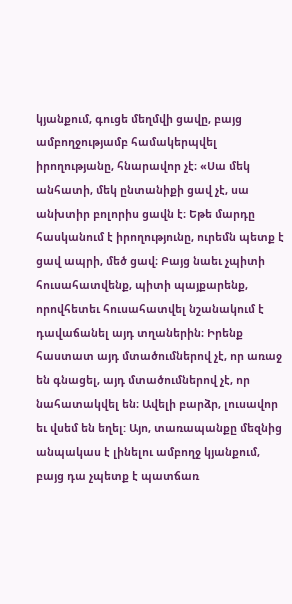կյանքում, գուցե մեղմվի ցավը, բայց ամբողջությամբ համակերպվել իրողությանը, հնարավոր չէ։ «Սա մեկ անհատի, մեկ ընտանիքի ցավ չէ, սա անխտիր բոլորիս ցավն է։ Եթե մարդը հասկանում է իրողությունը, ուրեմն պետք է ցավ ապրի, մեծ ցավ։ Բայց նաեւ չպիտի հուսահատվենք, պիտի պայքարենք, որովհետեւ հուսահատվել նշանակում է դավաճանել այդ տղաներին։ Իրենք հաստատ այդ մտածումներով չէ, որ առաջ են գնացել, այդ մտածումներով չէ, որ նահատակվել են։ Ավելի բարձր, լուսավոր եւ վսեմ են եղել: Այո, տառապանքը մեզնից անպակաս է լինելու ամբողջ կյանքում, բայց դա չպետք է պատճառ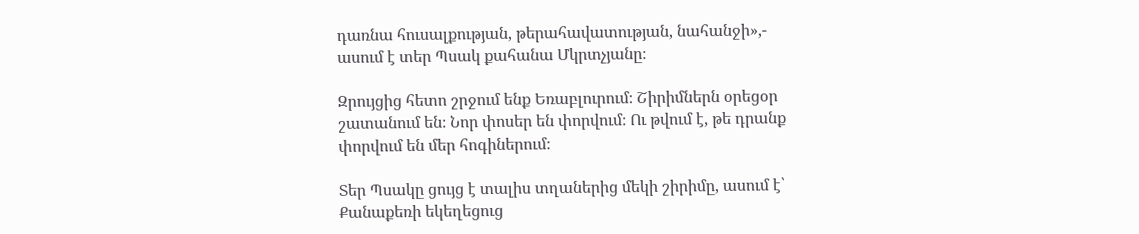դառնա հուսալքության, թերահավատության, նահանջի»,- ասում է տեր Պսակ քահանա Մկրտչյանը։

Զրույցից հետո շրջում ենք Եռաբլուրում։ Շիրիմներն օրեցօր շատանում են։ Նոր փոսեր են փորվում։ Ու թվում է, թե դրանք փորվում են մեր հոգիներում։

Տեր Պսակը ցույց է տալիս տղաներից մեկի շիրիմը, ասում է՝ Քանաքեռի եկեղեցուց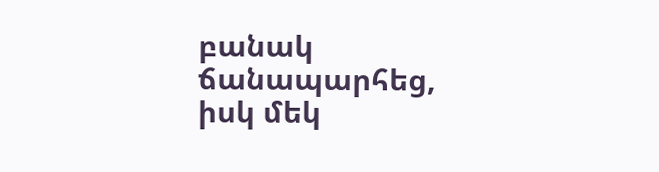բանակ ճանապարհեց, իսկ մեկ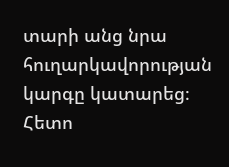տարի անց նրա հուղարկավորության կարգը կատարեց։ Հետո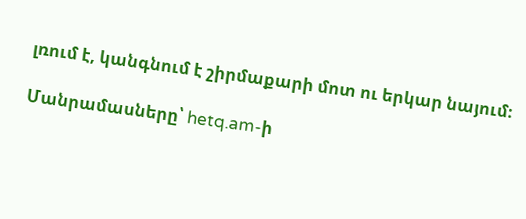լռում է, կանգնում է շիրմաքարի մոտ ու երկար նայում։

Մանրամասները՝ hetq.am-ի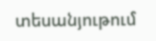տեսանյութում